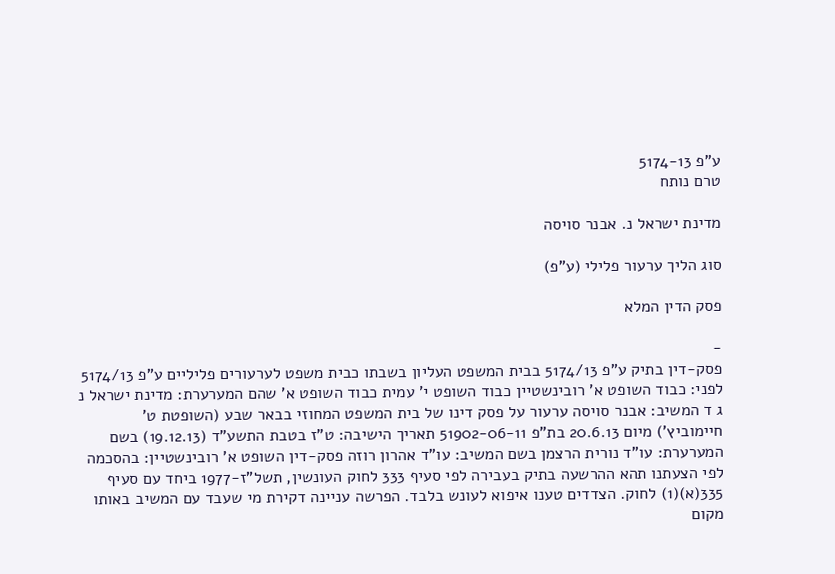ע"פ 5174-13
טרם נותח

מדינת ישראל נ. אבנר סויסה

סוג הליך ערעור פלילי (ע"פ)

פסק הדין המלא

-
פסק-דין בתיק ע"פ 5174/13 בבית המשפט העליון בשבתו כבית משפט לערעורים פליליים ע"פ 5174/13 לפני: כבוד השופט א' רובינשטיין כבוד השופט י' עמית כבוד השופט א' שהם המערערת: מדינת ישראל נ ג ד המשיב: אבנר סויסה ערעור על פסק דינו של בית המשפט המחוזי בבאר שבע (השופטת ט' חיימוביץ') מיום 20.6.13 בת"פ 51902-06-11 תאריך הישיבה: ט"ז בטבת התשע"ד (19.12.13) בשם המערערת: עו"ד נורית הרצמן בשם המשיב: עו"ד אהרון רוזה פסק-דין השופט א' רובינשטיין: בהסכמה לפי הצעתנו תהא ההרשעה בתיק בעבירה לפי סעיף 333 לחוק העונשין, תשל"ז-1977 ביחד עם סעיף 335(א)(1) לחוק. הצדדים טענו איפוא לעונש בלבד. הפרשה עניינה דקירת מי שעבד עם המשיב באותו מקום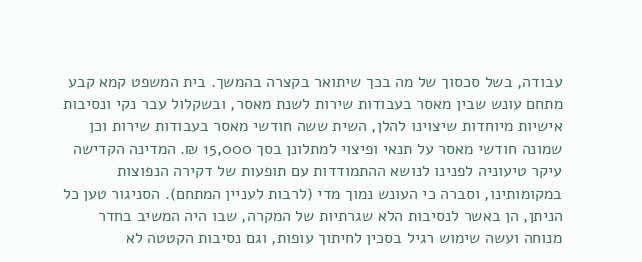עבודה, בשל סכסוך של מה בכך שיתואר בקצרה בהמשך. בית המשפט קמא קבע מתחם עונש שבין מאסר בעבודות שירות לשנת מאסר, ובשקלול עבר נקי ונסיבות אישיות מיוחדות שיצוינו להלן, השית ששה חודשי מאסר בעבודות שירות וכן שמונה חודשי מאסר על תנאי ופיצוי למתלונן בסך 15,000 ₪. המדינה הקדישה עיקר טיעוניה לפנינו לנושא ההתמודדות עם תופעות של דקירה הנפוצות במקומותינו, וסברה כי העונש נמוך מדי (לרבות לעניין המתחם). הסניגור טען כל הניתן, הן באשר לנסיבות הלא שגרתיות של המקרה, שבו היה המשיב בחדר מנוחה ועשה שימוש רגיל בסכין לחיתוך עופות, וגם נסיבות הקטטה לא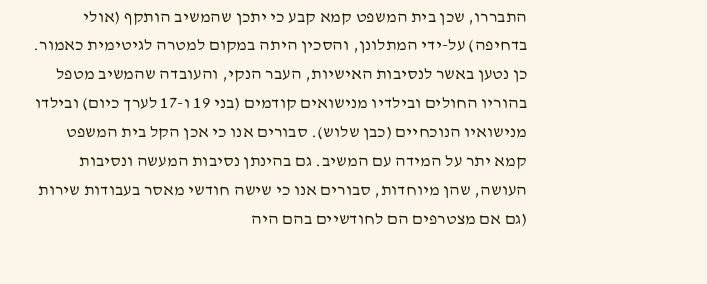התבררו, שכן בית המשפט קמא קבע כי יתכן שהמשיב הותקף (אולי בדחיפה) על-ידי המתלונן, והסכין היתה במקום למטרה לגיטימית כאמור. כן נטען באשר לנסיבות האישיות, העבר הנקי, והעובדה שהמשיב מטפל בהוריו החולים ובילדיו מנישואים קודמים (בני 19 ו-17 לערך כיום) ובילדו מנישואיו הנוכחיים (כבן שלוש). סבורים אנו כי אכן הקל בית המשפט קמא יתר על המידה עם המשיב. גם בהינתן נסיבות המעשה ונסיבות העושה, שהן מיוחדות, סבורים אנו כי שישה חודשי מאסר בעבודות שירות (גם אם מצטרפים הם לחודשיים בהם היה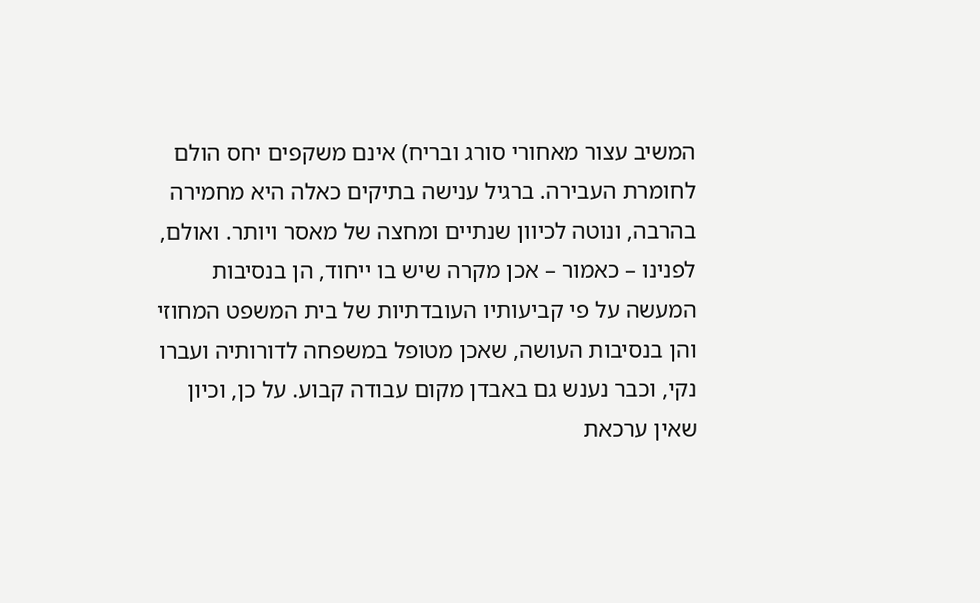המשיב עצור מאחורי סורג ובריח) אינם משקפים יחס הולם לחומרת העבירה. ברגיל ענישה בתיקים כאלה היא מחמירה בהרבה, ונוטה לכיוון שנתיים ומחצה של מאסר ויותר. ואולם, לפנינו – כאמור – אכן מקרה שיש בו ייחוד, הן בנסיבות המעשה על פי קביעותיו העובדתיות של בית המשפט המחוזי והן בנסיבות העושה, שאכן מטופל במשפחה לדורותיה ועברו נקי, וכבר נענש גם באבדן מקום עבודה קבוע. על כן, וכיון שאין ערכאת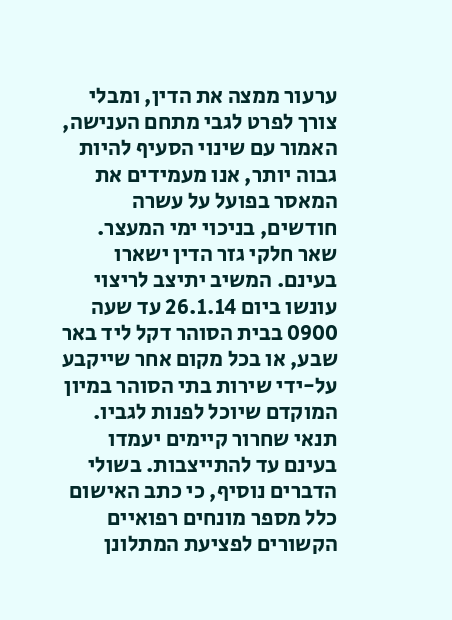ערעור ממצה את הדין, ומבלי צורך לפרט לגבי מתחם הענישה, האמור עם שינוי הסעיף להיות גבוה יותר, אנו מעמידים את המאסר בפועל על עשרה חודשים, בניכוי ימי המעצר. שאר חלקי גזר הדין ישארו בעינם. המשיב יתיצב לריצוי עונשו ביום 26.1.14 עד שעה 0900 בבית הסוהר דקל ליד באר שבע, או בכל מקום אחר שייקבע על-ידי שירות בתי הסוהר במיון המוקדם שיוכל לפנות לגביו. תנאי שחרור קיימים יעמדו בעינם עד להתייצבות. בשולי הדברים נוסיף, כי כתב האישום כלל מספר מונחים רפואיים הקשורים לפציעת המתלונן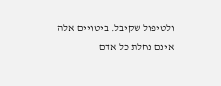ולטיפול שקיבל. ביטויים אלה אינם נחלת כל אדם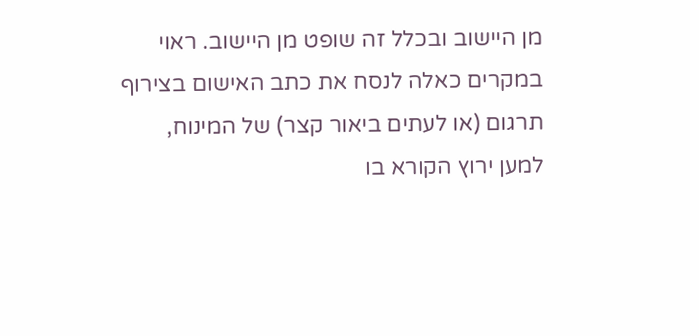מן היישוב ובכלל זה שופט מן היישוב. ראוי במקרים כאלה לנסח את כתב האישום בצירוף תרגום (או לעתים ביאור קצר) של המינוח, למען ירוץ הקורא בו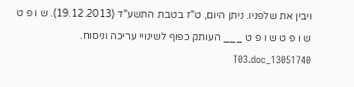ויבין את שלפניו. ניתן היום, ט"ז בטבת התשע"ד (19.12.2013). ש ו פ ט ש ו פ ט ש ו פ ט ___ העותק כפוף לשינויי עריכה וניסוח. 13051740_T03.doc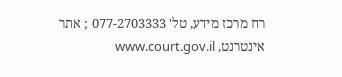רח מרכז מידע, טל' 077-2703333 ; אתר אינטרנט, www.court.gov.il